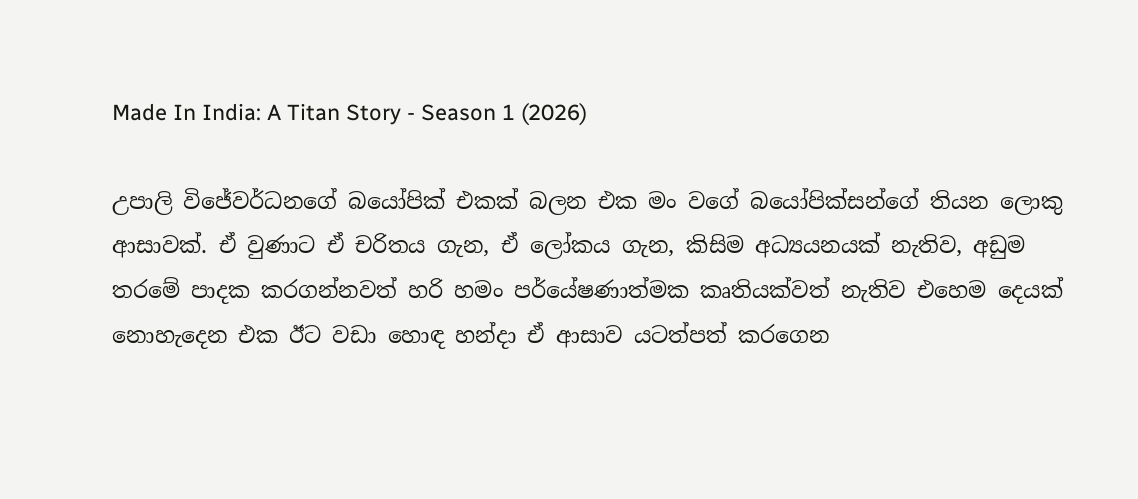Made In India: A Titan Story - Season 1 (2026)

උපාලි විජේවර්ධනගේ බයෝපික් එකක් බලන එක මං වගේ බයෝපික්සන්ගේ තියන ලොකු ආසාවක්. ඒ වුණාට ඒ චරිතය ගැන, ඒ ලෝකය ගැන, කිසිම අධ්‍යයනයක් නැතිව, අඩුම තරමේ පාදක කරගන්නවත් හරි හමං පර්යේෂණාත්මක කෘතියක්වත් නැතිව එහෙම දෙයක් නොහැදෙන එක ඊට වඩා හොඳ හන්දා ඒ ආසාව යටත්පත් කරගෙන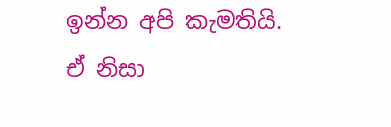ඉන්න අපි කැමතියි. ඒ නිසා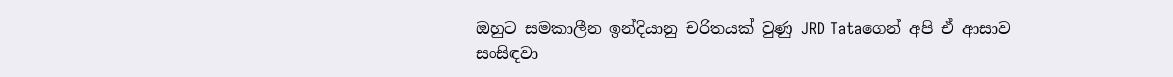ඔහුට සමකාලීන ඉන්දියානු චරිතයක් වුණු JRD Tataගෙන් අපි ඒ ආසාව සංසිඳවා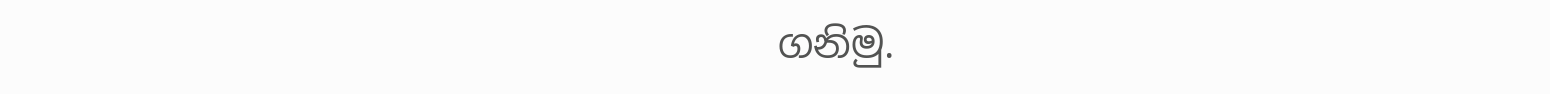ගනිමු.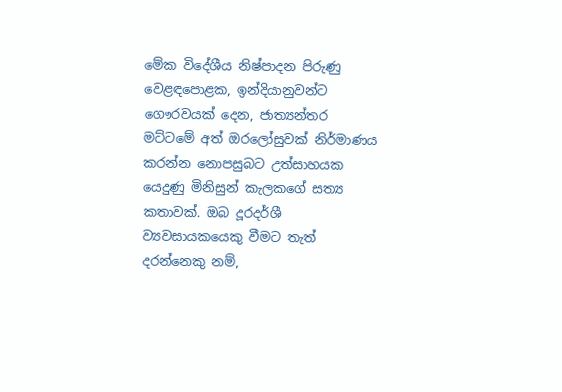මේක විදේශීය නිෂ්පාදන පිරුණු වෙළඳපොළක, ඉන්දියානුවන්ට ගෞරවයක් දෙන, ජාත්‍යන්තර මට්ටමේ අත් ඔරලෝසුවක් නිර්මාණය කරන්න නොපසුබට උත්සාහයක යෙදුණු මිනිසුන් කැලකගේ සත්‍ය කතාවක්. ඔබ දූරදර්ශී ව්‍යවසායකයෙකු වීමට තැත් දරන්නෙකු නම්,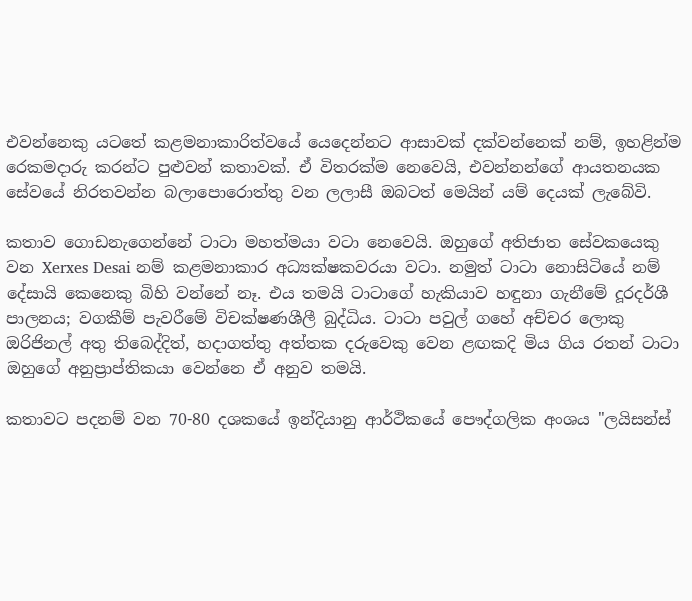එවන්නෙකු යටතේ කළමනාකාරිත්වයේ යෙදෙන්නට ආසාවක් දක්වන්නෙක් නම්, ඉහළින්ම රෙකමදාරු කරන්ට පුළුවන් කතාවක්. ඒ විතරක්ම නෙවෙයි, එවන්නන්ගේ ආයතනයක සේවයේ නිරතවන්න බලාපොරොත්තු වන ලලාසී ඔබටත් මෙයින් යම් දෙයක් ලැබේවි.

කතාව ගොඩනැගෙන්නේ ටාටා මහත්මයා වටා නෙවෙයි. ඔහුගේ අතිජාත සේවකයෙකු වන Xerxes Desai නම් කළමනාකාර අධ්‍යක්ෂකවරයා වටා. නමුත් ටාටා නොසිටියේ නම් දේසායි කෙනෙකු බිහි වන්නේ නෑ. එය තමයි ටාටාගේ හැකියාව හඳුනා ගැනීමේ දූරදර්ශී පාලනය; වගකීම් පැවරීමේ විචක්ෂණශීලී බුද්ධිය. ටාටා පවුල් ගහේ අච්චර ලොකු ඔරිජිනල් අතු තිබෙද්දිත්, හදාගත්තු අත්තක දරුවෙකු වෙන ළඟකදි මිය ගිය රතන් ටාටා ඔහුගේ අනුප්‍රාප්තිකයා වෙන්නෙ ඒ අනුව තමයි.

කතාවට පදනම් වන 70-80 දශකයේ ඉන්දියානු ආර්ථිකයේ පෞද්ගලික අංශය "ලයිසන්ස්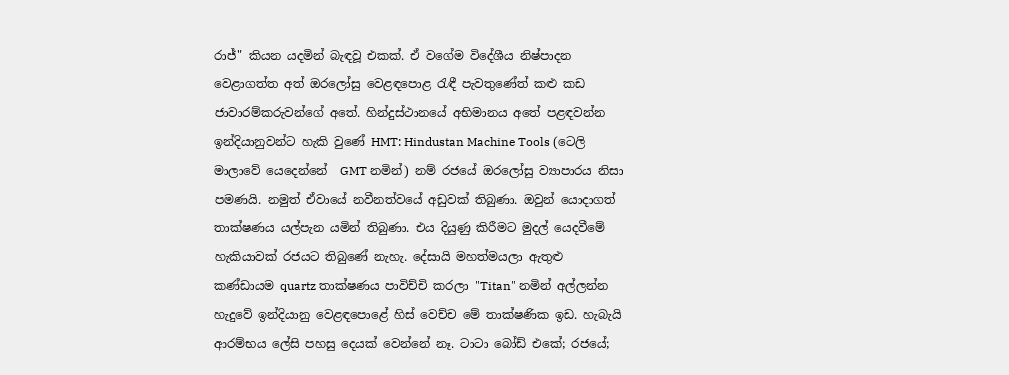රාජ්" කියන යදමින් බැඳවූ එකක්. ඒ වගේම විදේශීය නිෂ්පාදන වෙළාගත්ත අත් ඔරලෝසු වෙළඳපොළ රැඳී පැවතුණේත් කළු කඩ ජාවාරම්කරුවන්ගේ අතේ. හින්දුස්ථානයේ අභිමානය අතේ පළඳවන්න ඉන්දියානුවන්ට හැකි වුණේ HMT: Hindustan Machine Tools (ටෙලි මාලාවේ යෙදෙන්නේ  GMT නමින්) නම් රජයේ ඔරලෝසු ව්‍යාපාරය නිසා පමණයි. නමුත් ඒවායේ නවීනත්වයේ අඩුවක් තිබුණා. ඔවුන් යොදාගත් තාක්ෂණය යල්පැන යමින් තිබුණා. එය දියුණු කිරීමට මුදල් යෙදවීමේ හැකියාවක් රජයට තිබුණේ නැහැ. දේසායි මහත්මයලා ඇතුළු කණ්ඩායම quartz තාක්ෂණය පාවිච්චි කරලා "Titan" නමින් අල්ලන්න හැදුවේ ඉන්දියානු වෙළඳපොළේ හිස් වෙච්ච මේ තාක්ෂණික ඉඩ. හැබැයි ආරම්භය ලේසි පහසු දෙයක් වෙන්නේ නෑ. ටාටා බෝඩ් එකේ; රජයේ;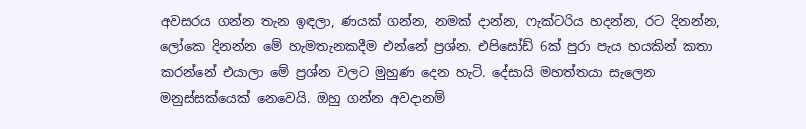අවසරය ගන්න තැන ඉඳලා, ණයක් ගන්න, නමක් දාන්න, ෆැක්ටරිය හදන්න, රට දිනන්න, ලෝකෙ දිනන්න මේ හැමතැනකදීම එන්නේ ප්‍රශ්න. එපිසෝඩ් 6ක් පුරා පැය හයකින් කතා කරන්නේ එයාලා මේ ප්‍රශ්න වලට මුහුණ දෙන හැටි. දේසායි මහත්තයා සැලෙන මනුස්සක්යෙක් නෙවෙයි. ඔහු ගන්න අවදානම්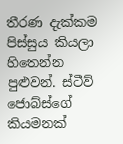තීරණ දැක්කම පිස්සුය කියලා හිතෙන්න පුළුවන්. ස්ටීව් ජොබ්ස්ගේ කියමනක්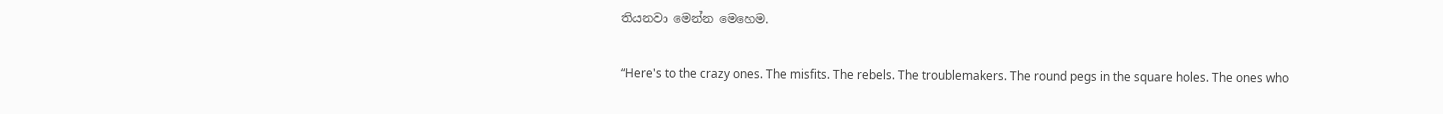තියනවා මෙන්න මෙහෙම.

“Here's to the crazy ones. The misfits. The rebels. The troublemakers. The round pegs in the square holes. The ones who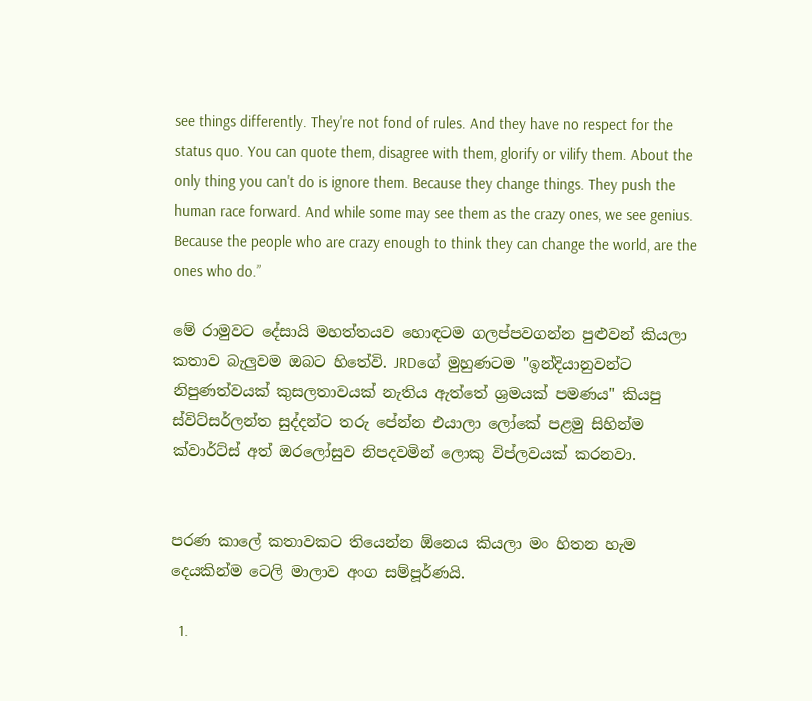see things differently. They're not fond of rules. And they have no respect for the status quo. You can quote them, disagree with them, glorify or vilify them. About the only thing you can't do is ignore them. Because they change things. They push the human race forward. And while some may see them as the crazy ones, we see genius. Because the people who are crazy enough to think they can change the world, are the ones who do.”

මේ රාමුවට දේසායි මහත්තයව හොඳටම ගලප්පවගන්න පුළුවන් කියලා කතාව බැලුවම ඔබට හිතේවි. JRDගේ මුහුණටම "ඉන්දියානුවන්ට නිපුණත්වයක් කුසලතාවයක් නැතිය ඇත්තේ ශ්‍රමයක් පමණය" කියපු ස්විට්සර්ලන්ත සුද්දන්ට තරු පේන්න එයාලා ලෝකේ පළමු සිහින්ම ක්වාර්ට්ස් අත් ඔරලෝසුව නිපදවමින් ලොකු විප්ලවයක් කරනවා.


පරණ කාලේ කතාවකට තියෙන්න ඕනෙය කියලා මං හිතන හැම දෙයකින්ම ටෙලි මාලාව අංග සම්පූර්ණයි.

  1.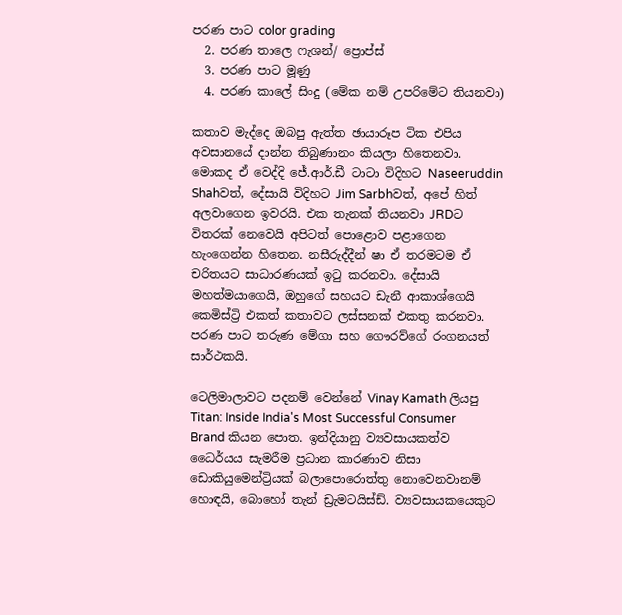පරණ පාට color grading
  2. පරණ තාලෙ ෆැශන්/ ප්‍රොප්ස්
  3. පරණ පාට මූණු
  4. පරණ කාලේ සිංදු (මේක නම් උපරිමේට තියනවා)

කතාව මැද්දෙ ඔබපු ඇත්ත ඡායාරූප ටික එපිය අවසානයේ දාන්න තිබුණානං කියලා හිතෙනවා. මොකද ඒ වෙද්දි ජේ.ආර්.ඩී ටාටා විදිහට Naseeruddin Shahවත්, දේසායි විදිහට Jim Sarbhවත්, අපේ හිත් අලවාගෙන ඉවරයි. එක තැනක් තියනවා JRDට විතරක් නෙවෙයි අපිටත් පොළොව පළාගෙන හැංගෙන්න හිතෙන. නසීරුද්දීන් ෂා ඒ තරමටම ඒ චරිතයට සාධාරණයක් ඉටු කරනවා. දේසායි මහත්මයාගෙයි, ඔහුගේ සහයට ඩැනී ආකාශ්ගෙයි කෙමිස්ට්‍රි එකත් කතාවට ලස්සනක් එකතු කරනවා. පරණ පාට තරුණ මේගා සහ ගෞරව්ගේ රංගනයත් සාර්ථකයි.

ටෙලිමාලාවට පදනම් වෙන්නේ Vinay Kamath ලියපු Titan: Inside India's Most Successful Consumer Brand කියන පොත. ඉන්දියානු ව්‍යවසායකත්ව ධෛර්යය සැමරීම ප්‍රධාන කාරණාව නිසා ඩොකියුමෙන්ට්‍රියක් බලාපොරොත්තු නොවෙනවානම් හොඳයි, බොහෝ තැන් ඩ්‍රැමටයිස්ඩ්. ව්‍යවසායකයෙකුට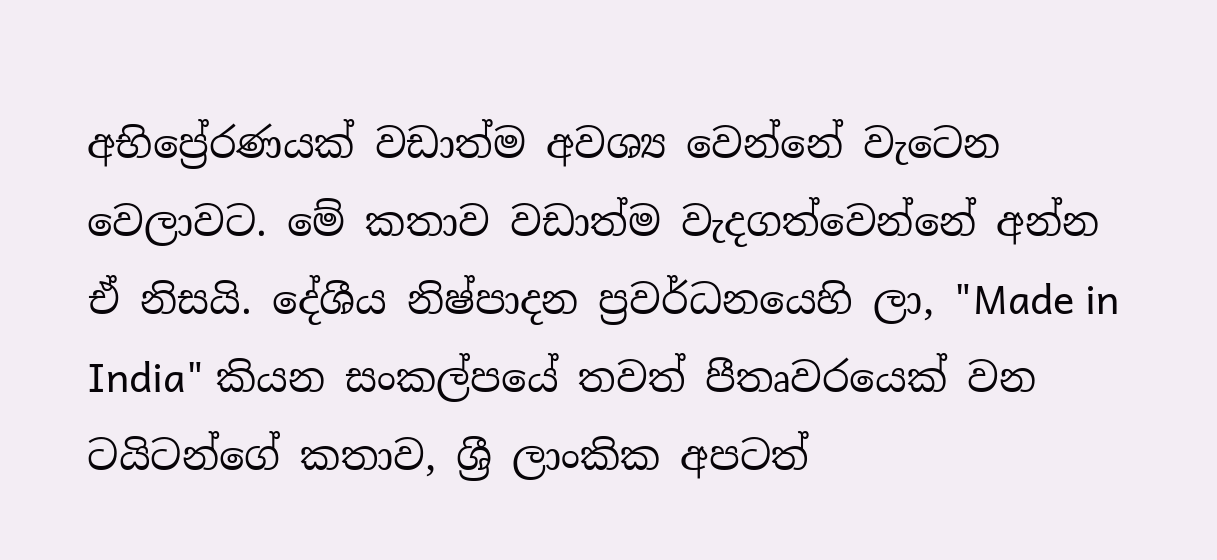අභිප්‍රේරණයක් වඩාත්ම අවශ්‍ය වෙන්නේ වැටෙන වෙලාවට. මේ කතාව වඩාත්ම වැදගත්වෙන්නේ අන්න ඒ නිසයි. දේශීය නිෂ්පාදන ප්‍රවර්ධනයෙහි ලා, "Made in India" කියන සංකල්පයේ තවත් පීතෘවරයෙක් වන ටයිටන්ගේ කතාව, ශ්‍රී ලාංකික අපටත්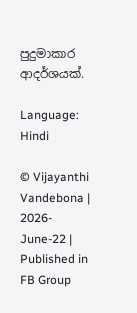පුදුමාකාර ආදර්ශයක්.

Language: Hindi

© Vijayanthi Vandebona | 2026-June-22 | Published in FB Group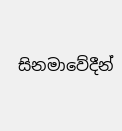සිනමාවේදීන්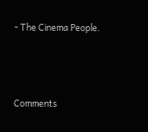- The Cinema People.



Comments